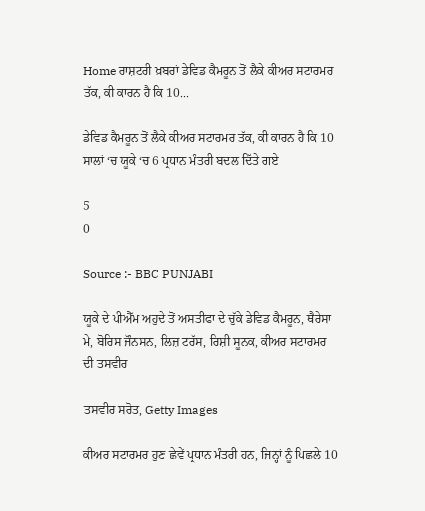Home ਰਾਸ਼ਟਰੀ ਖ਼ਬਰਾਂ ਡੇਵਿਡ ਕੈਮਰੂਨ ਤੋਂ ਲੈਕੇ ਕੀਅਰ ਸਟਾਰਮਰ ਤੱਕ, ਕੀ ਕਾਰਨ ਹੈ ਕਿ 10...

ਡੇਵਿਡ ਕੈਮਰੂਨ ਤੋਂ ਲੈਕੇ ਕੀਅਰ ਸਟਾਰਮਰ ਤੱਕ, ਕੀ ਕਾਰਨ ਹੈ ਕਿ 10 ਸਾਲਾਂ ‘ਚ ਯੂਕੇ ‘ਚ 6 ਪ੍ਰਧਾਨ ਮੰਤਰੀ ਬਦਲ ਦਿੱਤੇ ਗਏ

5
0

Source :- BBC PUNJABI

ਯੂਕੇ ਦੇ ਪੀਐੱਮ ਅਹੁਦੇ ਤੋਂ ਅਸਤੀਫਾ ਦੇ ਚੁੱਕੇ ਡੇਵਿਡ ਕੈਮਰੂਨ, ਥੈਰੇਸਾ ਮੇ, ਬੋਰਿਸ ਜੌਨਸਨ, ਲਿਜ਼ ਟਰੱਸ, ਰਿਸ਼ੀ ਸੂਨਕ, ਕੀਅਰ ਸਟਾਰਮਰ ਦੀ ਤਸਵੀਰ

ਤਸਵੀਰ ਸਰੋਤ, Getty Images

ਕੀਅਰ ਸਟਾਰਮਰ ਹੁਣ ਛੇਵੇਂ ਪ੍ਰਧਾਨ ਮੰਤਰੀ ਹਨ, ਜਿਨ੍ਹਾਂ ਨੂੰ ਪਿਛਲੇ 10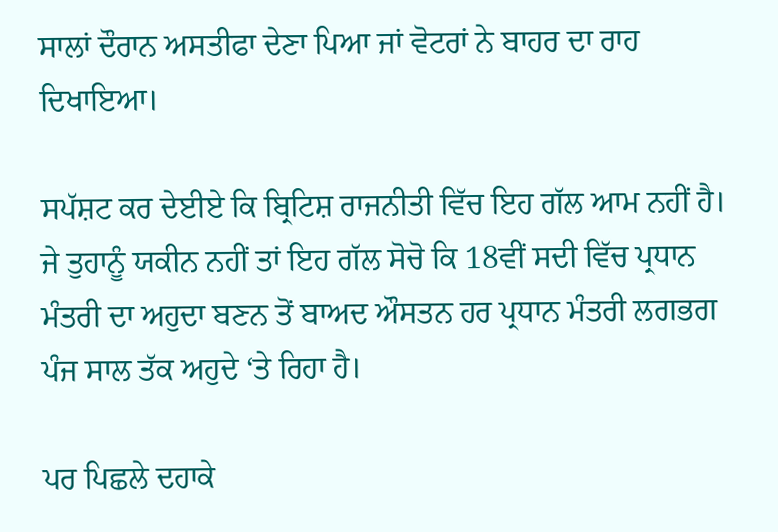ਸਾਲਾਂ ਦੌਰਾਨ ਅਸਤੀਫਾ ਦੇਣਾ ਪਿਆ ਜਾਂ ਵੋਟਰਾਂ ਨੇ ਬਾਹਰ ਦਾ ਰਾਹ ਦਿਖਾਇਆ।

ਸਪੱਸ਼ਟ ਕਰ ਦੇਈਏ ਕਿ ਬ੍ਰਿਟਿਸ਼ ਰਾਜਨੀਤੀ ਵਿੱਚ ਇਹ ਗੱਲ ਆਮ ਨਹੀਂ ਹੈ। ਜੇ ਤੁਹਾਨੂੰ ਯਕੀਨ ਨਹੀਂ ਤਾਂ ਇਹ ਗੱਲ ਸੋਚੋ ਕਿ 18ਵੀਂ ਸਦੀ ਵਿੱਚ ਪ੍ਰਧਾਨ ਮੰਤਰੀ ਦਾ ਅਹੁਦਾ ਬਣਨ ਤੋਂ ਬਾਅਦ ਔਸਤਨ ਹਰ ਪ੍ਰਧਾਨ ਮੰਤਰੀ ਲਗਭਗ ਪੰਜ ਸਾਲ ਤੱਕ ਅਹੁਦੇ ‘ਤੇ ਰਿਹਾ ਹੈ।

ਪਰ ਪਿਛਲੇ ਦਹਾਕੇ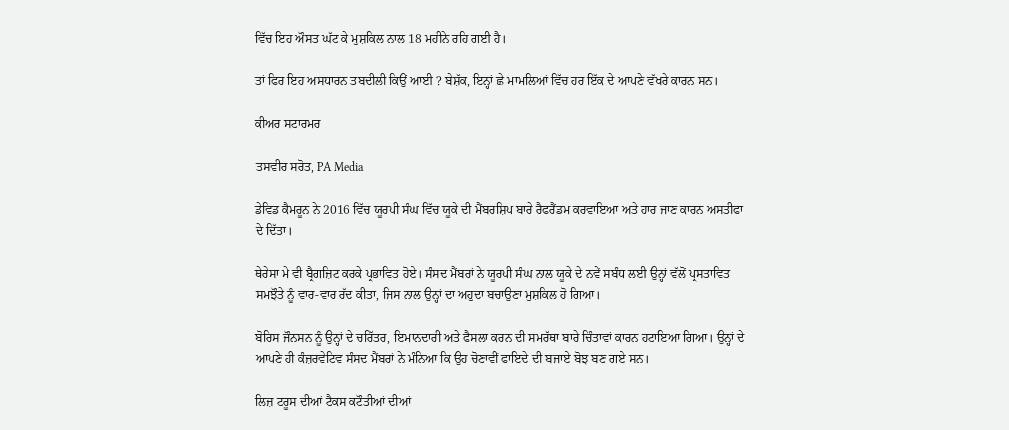ਵਿੱਚ ਇਹ ਔਸਤ ਘੱਟ ਕੇ ਮੁਸ਼ਕਿਲ ਨਾਲ 18 ਮਹੀਨੇ ਰਹਿ ਗਈ ਹੈ।

ਤਾਂ ਫਿਰ ਇਹ ਅਸਧਾਰਨ ਤਬਦੀਲੀ ਕਿਉਂ ਆਈ ? ਬੇਸ਼ੱਕ, ਇਨ੍ਹਾਂ ਛੇ ਮਾਮਲਿਆਂ ਵਿੱਚ ਹਰ ਇੱਕ ਦੇ ਆਪਣੇ ਵੱਖਰੇ ਕਾਰਨ ਸਨ।

ਕੀਅਰ ਸਟਾਰਮਰ

ਤਸਵੀਰ ਸਰੋਤ, PA Media

ਡੇਵਿਡ ਕੈਮਰੂਨ ਨੇ 2016 ਵਿੱਚ ਯੂਰਪੀ ਸੰਘ ਵਿੱਚ ਯੂਕੇ ਦੀ ਮੈਂਬਰਸ਼ਿਪ ਬਾਰੇ ਰੈਫਰੈਂਡਮ ਕਰਵਾਇਆ ਅਤੇ ਹਾਰ ਜਾਣ ਕਾਰਨ ਅਸਤੀਫਾ ਦੇ ਦਿੱਤਾ।

ਥੇਰੇਸਾ ਮੇ ਵੀ ਬ੍ਰੈਗਜ਼ਿਟ ਕਰਕੇ ਪ੍ਰਭਾਵਿਤ ਹੋਏ। ਸੰਸਦ ਮੈਂਬਰਾਂ ਨੇ ਯੂਰਪੀ ਸੰਘ ਨਾਲ ਯੂਕੇ ਦੇ ਨਵੇਂ ਸਬੰਧ ਲਈ ਉਨ੍ਹਾਂ ਵੱਲੋਂ ਪ੍ਰਸਤਾਵਿਤ ਸਮਝੌਤੇ ਨੂੰ ਵਾਰ-ਵਾਰ ਰੱਦ ਕੀਤਾ, ਜਿਸ ਨਾਲ ਉਨ੍ਹਾਂ ਦਾ ਅਹੁਦਾ ਬਚਾਉਣਾ ਮੁਸ਼ਕਿਲ ਹੋ ਗਿਆ।

ਬੋਰਿਸ ਜੌਨਸਨ ਨੂੰ ਉਨ੍ਹਾਂ ਦੇ ਚਰਿੱਤਰ, ਇਮਾਨਦਾਰੀ ਅਤੇ ਫੈਸਲਾ ਕਰਨ ਦੀ ਸਮਰੱਥਾ ਬਾਰੇ ਚਿੰਤਾਵਾਂ ਕਾਰਨ ਹਟਾਇਆ ਗਿਆ। ਉਨ੍ਹਾਂ ਦੇ ਆਪਣੇ ਹੀ ਕੰਜ਼ਰਵੇਟਿਵ ਸੰਸਦ ਮੈਂਬਰਾਂ ਨੇ ਮੰਨਿਆ ਕਿ ਉਹ ਚੋਣਾਵੀਂ ਫਾਇਦੇ ਦੀ ਬਜਾਏ ਬੋਝ ਬਣ ਗਏ ਸਨ।

ਲਿਜ਼ ਟਰੂਸ ਦੀਆਂ ਟੈਕਸ ਕਟੌਤੀਆਂ ਦੀਆਂ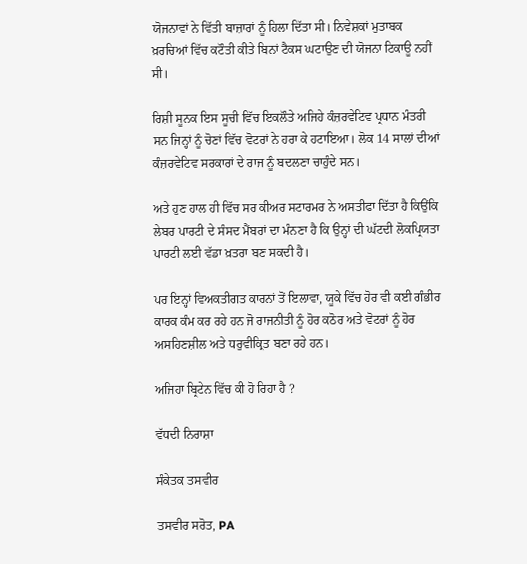ਯੋਜਨਾਵਾਂ ਨੇ ਵਿੱਤੀ ਬਾਜ਼ਾਰਾਂ ਨੂੰ ਹਿਲਾ ਦਿੱਤਾ ਸੀ। ਨਿਵੇਸ਼ਕਾਂ ਮੁਤਾਬਕ ਖ਼ਰਚਿਆਂ ਵਿੱਚ ਕਟੌਤੀ ਕੀਤੇ ਬਿਨਾਂ ਟੈਕਸ ਘਟਾਉਣ ਦੀ ਯੋਜਨਾ ਟਿਕਾਊ ਨਹੀਂ ਸੀ।

ਰਿਸ਼ੀ ਸੂਨਕ ਇਸ ਸੂਚੀ ਵਿੱਚ ਇਕਲੌਤੇ ਅਜਿਹੇ ਕੰਜ਼ਰਵੇਟਿਵ ਪ੍ਰਧਾਨ ਮੰਤਰੀ ਸਨ ਜਿਨ੍ਹਾਂ ਨੂੰ ਚੋਣਾਂ ਵਿੱਚ ਵੋਟਰਾਂ ਨੇ ਹਰਾ ਕੇ ਹਟਾਇਆ। ਲੋਕ 14 ਸਾਲਾਂ ਦੀਆਂ ਕੰਜ਼ਰਵੇਟਿਵ ਸਰਕਾਰਾਂ ਦੇ ਰਾਜ ਨੂੰ ਬਦਲਣਾ ਚਾਹੁੰਦੇ ਸਨ।

ਅਤੇ ਹੁਣ ਹਾਲ ਹੀ ਵਿੱਚ ਸਰ ਕੀਅਰ ਸਟਾਰਮਰ ਨੇ ਅਸਤੀਫਾ ਦਿੱਤਾ ਹੈ ਕਿਉਂਕਿ ਲੇਬਰ ਪਾਰਟੀ ਦੇ ਸੰਸਦ ਮੈਂਬਰਾਂ ਦਾ ਮੰਨਣਾ ਹੈ ਕਿ ਉਨ੍ਹਾਂ ਦੀ ਘੱਟਦੀ ਲੋਕਪ੍ਰਿਯਤਾ ਪਾਰਟੀ ਲਈ ਵੱਡਾ ਖ਼ਤਰਾ ਬਣ ਸਕਦੀ ਹੈ।

ਪਰ ਇਨ੍ਹਾਂ ਵਿਅਕਤੀਗਤ ਕਾਰਨਾਂ ਤੋਂ ਇਲਾਵਾ, ਯੂਕੇ ਵਿੱਚ ਹੋਰ ਵੀ ਕਈ ਗੰਭੀਰ ਕਾਰਕ ਕੰਮ ਕਰ ਰਹੇ ਹਨ ਜੋ ਰਾਜਨੀਤੀ ਨੂੰ ਹੋਰ ਕਠੋਰ ਅਤੇ ਵੋਟਰਾਂ ਨੂੰ ਹੋਰ ਅਸਹਿਣਸ਼ੀਲ ਅਤੇ ਧਰੁਵੀਕ੍ਰਿਤ ਬਣਾ ਰਹੇ ਹਨ।

ਅਜਿਹਾ ਬ੍ਰਿਟੇਨ ਵਿੱਚ ਕੀ ਹੋ ਰਿਹਾ ਹੈ ?

ਵੱਧਦੀ ਨਿਰਾਸ਼ਾ

ਸੰਕੇਤਕ ਤਸਵੀਰ

ਤਸਵੀਰ ਸਰੋਤ, PA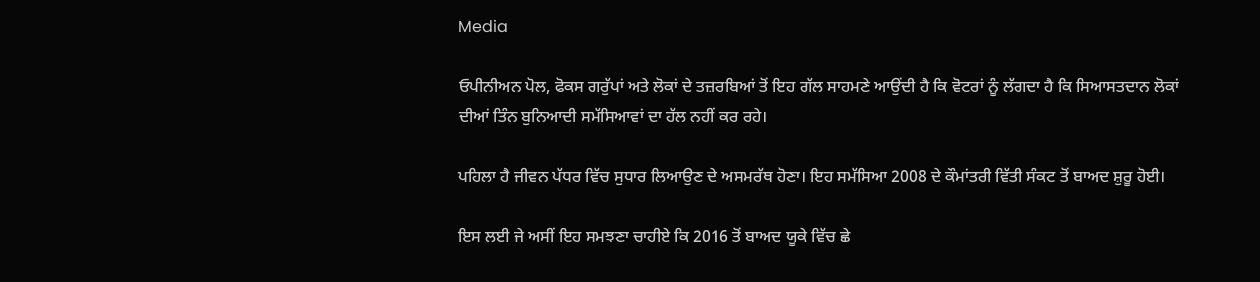Media

ਓਪੀਨੀਅਨ ਪੋਲ, ਫੋਕਸ ਗਰੁੱਪਾਂ ਅਤੇ ਲੋਕਾਂ ਦੇ ਤਜ਼ਰਬਿਆਂ ਤੋਂ ਇਹ ਗੱਲ ਸਾਹਮਣੇ ਆਉਂਦੀ ਹੈ ਕਿ ਵੋਟਰਾਂ ਨੂੰ ਲੱਗਦਾ ਹੈ ਕਿ ਸਿਆਸਤਦਾਨ ਲੋਕਾਂ ਦੀਆਂ ਤਿੰਨ ਬੁਨਿਆਦੀ ਸਮੱਸਿਆਵਾਂ ਦਾ ਹੱਲ ਨਹੀਂ ਕਰ ਰਹੇ।

ਪਹਿਲਾ ਹੈ ਜੀਵਨ ਪੱਧਰ ਵਿੱਚ ਸੁਧਾਰ ਲਿਆਉਣ ਦੇ ਅਸਮਰੱਥ ਹੋਣਾ। ਇਹ ਸਮੱਸਿਆ 2008 ਦੇ ਕੌਮਾਂਤਰੀ ਵਿੱਤੀ ਸੰਕਟ ਤੋਂ ਬਾਅਦ ਸ਼ੁਰੂ ਹੋਈ।

ਇਸ ਲਈ ਜੇ ਅਸੀਂ ਇਹ ਸਮਝਣਾ ਚਾਹੀਏ ਕਿ 2016 ਤੋਂ ਬਾਅਦ ਯੂਕੇ ਵਿੱਚ ਛੇ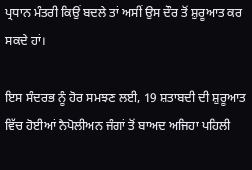ਪ੍ਰਧਾਨ ਮੰਤਰੀ ਕਿਉਂ ਬਦਲੇ ਤਾਂ ਅਸੀਂ ਉਸ ਦੌਰ ਤੋਂ ਸ਼ੁਰੂਆਤ ਕਰ ਸਕਦੇ ਹਾਂ।

ਇਸ ਸੰਦਰਭ ਨੂੰ ਹੋਰ ਸਮਝਣ ਲਈ, 19 ਸ਼ਤਾਬਦੀ ਦੀ ਸ਼ੁਰੂਆਤ ਵਿੱਚ ਹੋਈਆਂ ਨੈਪੋਲੀਅਨ ਜੰਗਾਂ ਤੋਂ ਬਾਅਦ ਅਜਿਹਾ ਪਹਿਲੀ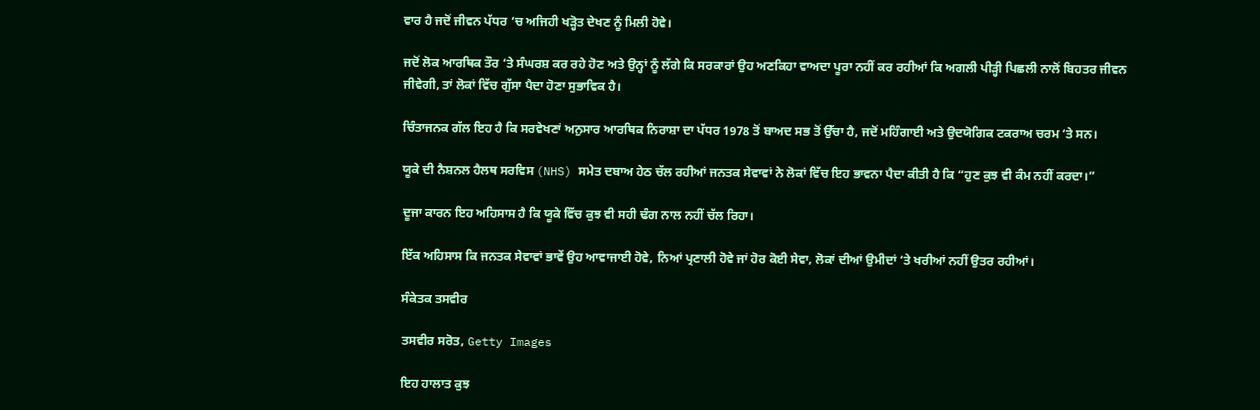ਵਾਰ ਹੈ ਜਦੋਂ ਜੀਵਨ ਪੱਧਰ ‘ਚ ਅਜਿਹੀ ਖੜ੍ਹੋਤ ਦੇਖਣ ਨੂੰ ਮਿਲੀ ਹੋਵੇ।

ਜਦੋਂ ਲੋਕ ਆਰਥਿਕ ਤੌਰ ‘ਤੇ ਸੰਘਰਸ਼ ਕਰ ਰਹੇ ਹੋਣ ਅਤੇ ਉਨ੍ਹਾਂ ਨੂੰ ਲੱਗੇ ਕਿ ਸਰਕਾਰਾਂ ਉਹ ਅਣਕਿਹਾ ਵਾਅਦਾ ਪੂਰਾ ਨਹੀਂ ਕਰ ਰਹੀਆਂ ਕਿ ਅਗਲੀ ਪੀੜ੍ਹੀ ਪਿਛਲੀ ਨਾਲੋਂ ਬਿਹਤਰ ਜੀਵਨ ਜੀਵੇਗੀ, ਤਾਂ ਲੋਕਾਂ ਵਿੱਚ ਗੁੱਸਾ ਪੈਦਾ ਹੋਣਾ ਸੁਭਾਵਿਕ ਹੈ।

ਚਿੰਤਾਜਨਕ ਗੱਲ ਇਹ ਹੈ ਕਿ ਸਰਵੇਖਣਾਂ ਅਨੁਸਾਰ ਆਰਥਿਕ ਨਿਰਾਸ਼ਾ ਦਾ ਪੱਧਰ 1978 ਤੋਂ ਬਾਅਦ ਸਭ ਤੋਂ ਉੱਚਾ ਹੈ, ਜਦੋਂ ਮਹਿੰਗਾਈ ਅਤੇ ਉਦਯੋਗਿਕ ਟਕਰਾਅ ਚਰਮ ‘ਤੇ ਸਨ।

ਯੂਕੇ ਦੀ ਨੈਸ਼ਨਲ ਹੈਲਥ ਸਰਵਿਸ (NHS) ਸਮੇਤ ਦਬਾਅ ਹੇਠ ਚੱਲ ਰਹੀਆਂ ਜਨਤਕ ਸੇਵਾਵਾਂ ਨੇ ਲੋਕਾਂ ਵਿੱਚ ਇਹ ਭਾਵਨਾ ਪੈਦਾ ਕੀਤੀ ਹੈ ਕਿ “ਹੁਣ ਕੁਝ ਵੀ ਕੰਮ ਨਹੀਂ ਕਰਦਾ।”

ਦੂਜਾ ਕਾਰਨ ਇਹ ਅਹਿਸਾਸ ਹੈ ਕਿ ਯੂਕੇ ਵਿੱਚ ਕੁਝ ਵੀ ਸਹੀ ਢੰਗ ਨਾਲ ਨਹੀਂ ਚੱਲ ਰਿਹਾ।

ਇੱਕ ਅਹਿਸਾਸ ਕਿ ਜਨਤਕ ਸੇਵਾਵਾਂ ਭਾਵੇਂ ਉਹ ਆਵਾਜਾਈ ਹੋਵੇ, ਨਿਆਂ ਪ੍ਰਣਾਲੀ ਹੋਵੇ ਜਾਂ ਹੋਰ ਕੋਈ ਸੇਵਾ, ਲੋਕਾਂ ਦੀਆਂ ਉਮੀਦਾਂ ‘ਤੇ ਖਰੀਆਂ ਨਹੀਂ ਉਤਰ ਰਹੀਆਂ।

ਸੰਕੇਤਕ ਤਸਵੀਰ

ਤਸਵੀਰ ਸਰੋਤ, Getty Images

ਇਹ ਹਾਲਾਤ ਕੁਝ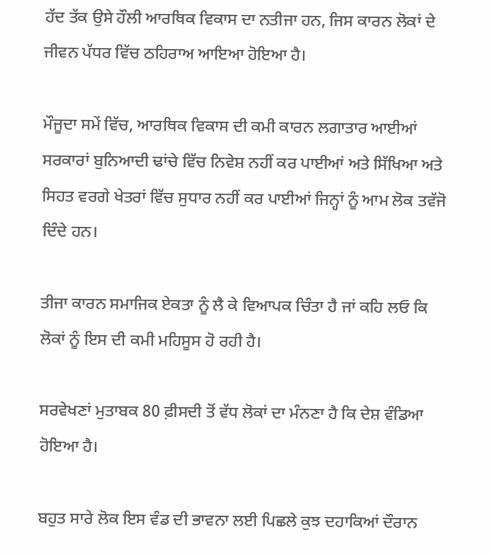ਹੱਦ ਤੱਕ ਉਸੇ ਹੌਲੀ ਆਰਥਿਕ ਵਿਕਾਸ ਦਾ ਨਤੀਜਾ ਹਨ, ਜਿਸ ਕਾਰਨ ਲੋਕਾਂ ਦੇ ਜੀਵਨ ਪੱਧਰ ਵਿੱਚ ਠਹਿਰਾਅ ਆਇਆ ਹੋਇਆ ਹੈ।

ਮੌਜੂਦਾ ਸਮੇਂ ਵਿੱਚ, ਆਰਥਿਕ ਵਿਕਾਸ ਦੀ ਕਮੀ ਕਾਰਨ ਲਗਾਤਾਰ ਆਈਆਂ ਸਰਕਾਰਾਂ ਬੁਨਿਆਦੀ ਢਾਂਚੇ ਵਿੱਚ ਨਿਵੇਸ਼ ਨਹੀਂ ਕਰ ਪਾਈਆਂ ਅਤੇ ਸਿੱਖਿਆ ਅਤੇ ਸਿਹਤ ਵਰਗੇ ਖੇਤਰਾਂ ਵਿੱਚ ਸੁਧਾਰ ਨਹੀਂ ਕਰ ਪਾਈਆਂ ਜਿਨ੍ਹਾਂ ਨੂੰ ਆਮ ਲੋਕ ਤਵੱਜੋ ਦਿੰਦੇ ਹਨ।

ਤੀਜਾ ਕਾਰਨ ਸਮਾਜਿਕ ਏਕਤਾ ਨੂੰ ਲੈ ਕੇ ਵਿਆਪਕ ਚਿੰਤਾ ਹੈ ਜਾਂ ਕਹਿ ਲਓ ਕਿ ਲੋਕਾਂ ਨੂੰ ਇਸ ਦੀ ਕਮੀ ਮਹਿਸੂਸ ਹੋ ਰਹੀ ਹੈ।

ਸਰਵੇਖਣਾਂ ਮੁਤਾਬਕ 80 ਫ਼ੀਸਦੀ ਤੋਂ ਵੱਧ ਲੋਕਾਂ ਦਾ ਮੰਨਣਾ ਹੈ ਕਿ ਦੇਸ਼ ਵੰਡਿਆ ਹੋਇਆ ਹੈ।

ਬਹੁਤ ਸਾਰੇ ਲੋਕ ਇਸ ਵੰਡ ਦੀ ਭਾਵਨਾ ਲਈ ਪਿਛਲੇ ਕੁਝ ਦਹਾਕਿਆਂ ਦੌਰਾਨ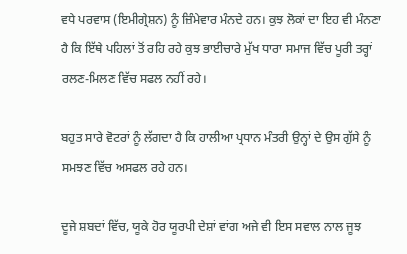ਵਧੇ ਪਰਵਾਸ (ਇਮੀਗ੍ਰੇਸ਼ਨ) ਨੂੰ ਜ਼ਿੰਮੇਵਾਰ ਮੰਨਦੇ ਹਨ। ਕੁਝ ਲੋਕਾਂ ਦਾ ਇਹ ਵੀ ਮੰਨਣਾ ਹੈ ਕਿ ਇੱਥੇ ਪਹਿਲਾਂ ਤੋਂ ਰਹਿ ਰਹੇ ਕੁਝ ਭਾਈਚਾਰੇ ਮੁੱਖ ਧਾਰਾ ਸਮਾਜ ਵਿੱਚ ਪੂਰੀ ਤਰ੍ਹਾਂ ਰਲਣ-ਮਿਲਣ ਵਿੱਚ ਸਫਲ ਨਹੀਂ ਰਹੇ।

ਬਹੁਤ ਸਾਰੇ ਵੋਟਰਾਂ ਨੂੰ ਲੱਗਦਾ ਹੈ ਕਿ ਹਾਲੀਆ ਪ੍ਰਧਾਨ ਮੰਤਰੀ ਉਨ੍ਹਾਂ ਦੇ ਉਸ ਗੁੱਸੇ ਨੂੰ ਸਮਝਣ ਵਿੱਚ ਅਸਫਲ ਰਹੇ ਹਨ।

ਦੂਜੇ ਸ਼ਬਦਾਂ ਵਿੱਚ, ਯੂਕੇ ਹੋਰ ਯੂਰਪੀ ਦੇਸ਼ਾਂ ਵਾਂਗ ਅਜੇ ਵੀ ਇਸ ਸਵਾਲ ਨਾਲ ਜੂਝ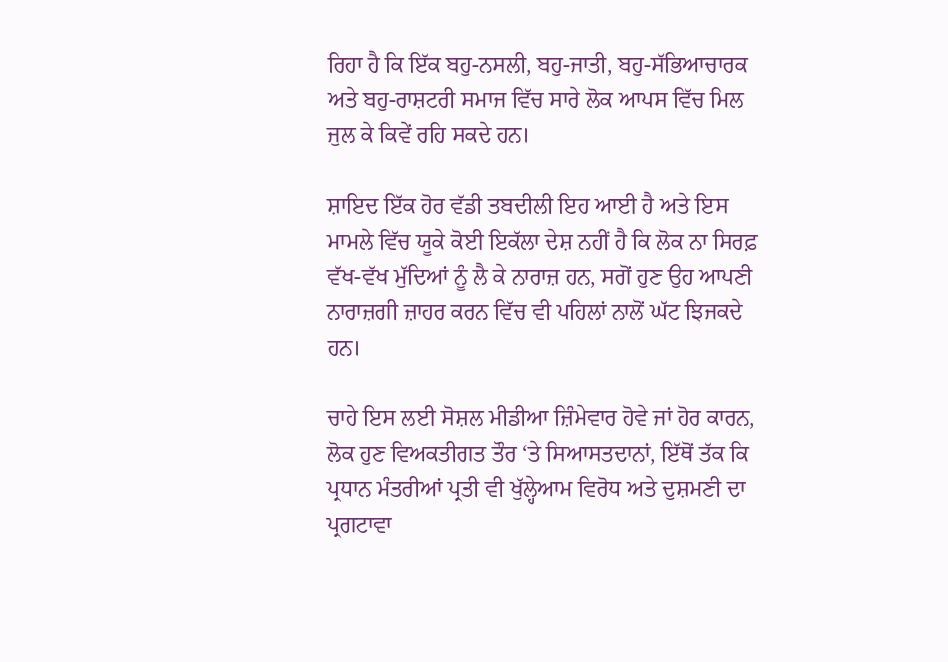ਰਿਹਾ ਹੈ ਕਿ ਇੱਕ ਬਹੁ-ਨਸਲੀ, ਬਹੁ-ਜਾਤੀ, ਬਹੁ-ਸੱਭਿਆਚਾਰਕ ਅਤੇ ਬਹੁ-ਰਾਸ਼ਟਰੀ ਸਮਾਜ ਵਿੱਚ ਸਾਰੇ ਲੋਕ ਆਪਸ ਵਿੱਚ ਮਿਲ ਜੁਲ ਕੇ ਕਿਵੇਂ ਰਹਿ ਸਕਦੇ ਹਨ।

ਸ਼ਾਇਦ ਇੱਕ ਹੋਰ ਵੱਡੀ ਤਬਦੀਲੀ ਇਹ ਆਈ ਹੈ ਅਤੇ ਇਸ ਮਾਮਲੇ ਵਿੱਚ ਯੂਕੇ ਕੋਈ ਇਕੱਲਾ ਦੇਸ਼ ਨਹੀਂ ਹੈ ਕਿ ਲੋਕ ਨਾ ਸਿਰਫ਼ ਵੱਖ-ਵੱਖ ਮੁੱਦਿਆਂ ਨੂੰ ਲੈ ਕੇ ਨਾਰਾਜ਼ ਹਨ, ਸਗੋਂ ਹੁਣ ਉਹ ਆਪਣੀ ਨਾਰਾਜ਼ਗੀ ਜ਼ਾਹਰ ਕਰਨ ਵਿੱਚ ਵੀ ਪਹਿਲਾਂ ਨਾਲੋਂ ਘੱਟ ਝਿਜਕਦੇ ਹਨ।

ਚਾਹੇ ਇਸ ਲਈ ਸੋਸ਼ਲ ਮੀਡੀਆ ਜ਼ਿੰਮੇਵਾਰ ਹੋਵੇ ਜਾਂ ਹੋਰ ਕਾਰਨ, ਲੋਕ ਹੁਣ ਵਿਅਕਤੀਗਤ ਤੌਰ ‘ਤੇ ਸਿਆਸਤਦਾਨਾਂ, ਇੱਥੋਂ ਤੱਕ ਕਿ ਪ੍ਰਧਾਨ ਮੰਤਰੀਆਂ ਪ੍ਰਤੀ ਵੀ ਖੁੱਲ੍ਹੇਆਮ ਵਿਰੋਧ ਅਤੇ ਦੁਸ਼ਮਣੀ ਦਾ ਪ੍ਰਗਟਾਵਾ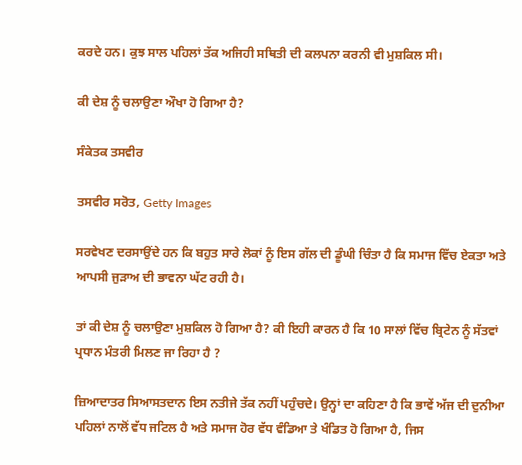ਕਰਦੇ ਹਨ। ਕੁਝ ਸਾਲ ਪਹਿਲਾਂ ਤੱਕ ਅਜਿਹੀ ਸਥਿਤੀ ਦੀ ਕਲਪਨਾ ਕਰਨੀ ਵੀ ਮੁਸ਼ਕਿਲ ਸੀ।

ਕੀ ਦੇਸ਼ ਨੂੰ ਚਲਾਉਣਾ ਔਖਾ ਹੋ ਗਿਆ ਹੈ?

ਸੰਕੇਤਕ ਤਸਵੀਰ

ਤਸਵੀਰ ਸਰੋਤ, Getty Images

ਸਰਵੇਖਣ ਦਰਸਾਉਂਦੇ ਹਨ ਕਿ ਬਹੁਤ ਸਾਰੇ ਲੋਕਾਂ ਨੂੰ ਇਸ ਗੱਲ ਦੀ ਡੂੰਘੀ ਚਿੰਤਾ ਹੈ ਕਿ ਸਮਾਜ ਵਿੱਚ ਏਕਤਾ ਅਤੇ ਆਪਸੀ ਜੁੜਾਅ ਦੀ ਭਾਵਨਾ ਘੱਟ ਰਹੀ ਹੈ।

ਤਾਂ ਕੀ ਦੇਸ਼ ਨੂੰ ਚਲਾਉਣਾ ਮੁਸ਼ਕਿਲ ਹੋ ਗਿਆ ਹੈ? ਕੀ ਇਹੀ ਕਾਰਨ ਹੈ ਕਿ 10 ਸਾਲਾਂ ਵਿੱਚ ਬ੍ਰਿਟੇਨ ਨੂੰ ਸੱਤਵਾਂ ਪ੍ਰਧਾਨ ਮੰਤਰੀ ਮਿਲਣ ਜਾ ਰਿਹਾ ਹੈ ?

ਜ਼ਿਆਦਾਤਰ ਸਿਆਸਤਦਾਨ ਇਸ ਨਤੀਜੇ ਤੱਕ ਨਹੀਂ ਪਹੁੰਚਦੇ। ਉਨ੍ਹਾਂ ਦਾ ਕਹਿਣਾ ਹੈ ਕਿ ਭਾਵੇਂ ਅੱਜ ਦੀ ਦੁਨੀਆ ਪਹਿਲਾਂ ਨਾਲੋਂ ਵੱਧ ਜਟਿਲ ਹੈ ਅਤੇ ਸਮਾਜ ਹੋਰ ਵੱਧ ਵੰਡਿਆ ਤੇ ਖੰਡਿਤ ਹੋ ਗਿਆ ਹੈ, ਜਿਸ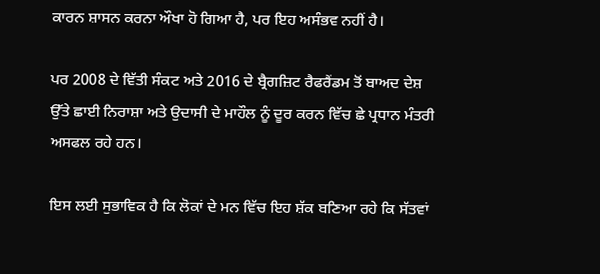ਕਾਰਨ ਸ਼ਾਸਨ ਕਰਨਾ ਔਖਾ ਹੋ ਗਿਆ ਹੈ, ਪਰ ਇਹ ਅਸੰਭਵ ਨਹੀਂ ਹੈ।

ਪਰ 2008 ਦੇ ਵਿੱਤੀ ਸੰਕਟ ਅਤੇ 2016 ਦੇ ਬ੍ਰੈਗਜ਼ਿਟ ਰੈਫਰੈਂਡਮ ਤੋਂ ਬਾਅਦ ਦੇਸ਼ ਉੱਤੇ ਛਾਈ ਨਿਰਾਸ਼ਾ ਅਤੇ ਉਦਾਸੀ ਦੇ ਮਾਹੌਲ ਨੂੰ ਦੂਰ ਕਰਨ ਵਿੱਚ ਛੇ ਪ੍ਰਧਾਨ ਮੰਤਰੀ ਅਸਫਲ ਰਹੇ ਹਨ।

ਇਸ ਲਈ ਸੁਭਾਵਿਕ ਹੈ ਕਿ ਲੋਕਾਂ ਦੇ ਮਨ ਵਿੱਚ ਇਹ ਸ਼ੱਕ ਬਣਿਆ ਰਹੇ ਕਿ ਸੱਤਵਾਂ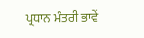ਪ੍ਰਧਾਨ ਮੰਤਰੀ ਭਾਵੇਂ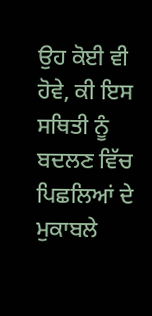ਉਹ ਕੋਈ ਵੀ ਹੋਵੇ, ਕੀ ਇਸ ਸਥਿਤੀ ਨੂੰ ਬਦਲਣ ਵਿੱਚ ਪਿਛਲਿਆਂ ਦੇ ਮੁਕਾਬਲੇ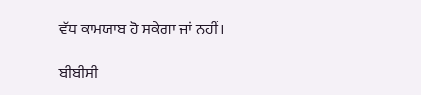ਵੱਧ ਕਾਮਯਾਬ ਹੋ ਸਕੇਗਾ ਜਾਂ ਨਹੀਂ।

ਬੀਬੀਸੀ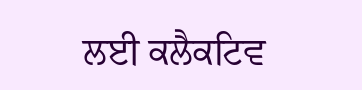ਲਈ ਕਲੈਕਟਿਵ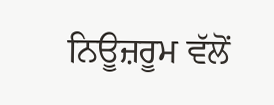ਨਿਊਜ਼ਰੂਮ ਵੱਲੋਂ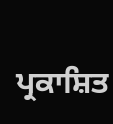ਪ੍ਰਕਾਸ਼ਿਤ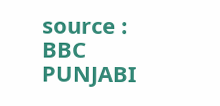source : BBC PUNJABI